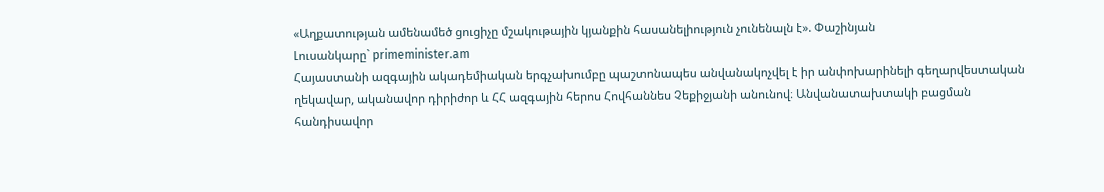«Աղքատության ամենամեծ ցուցիչը մշակութային կյանքին հասանելիություն չունենալն է». Փաշինյան
Լուսանկարը` primeminister.am
Հայաստանի ազգային ակադեմիական երգչախումբը պաշտոնապես անվանակոչվել է իր անփոխարինելի գեղարվեստական ղեկավար, ականավոր դիրիժոր և ՀՀ ազգային հերոս Հովհաննես Չեքիջյանի անունով։ Անվանատախտակի բացման հանդիսավոր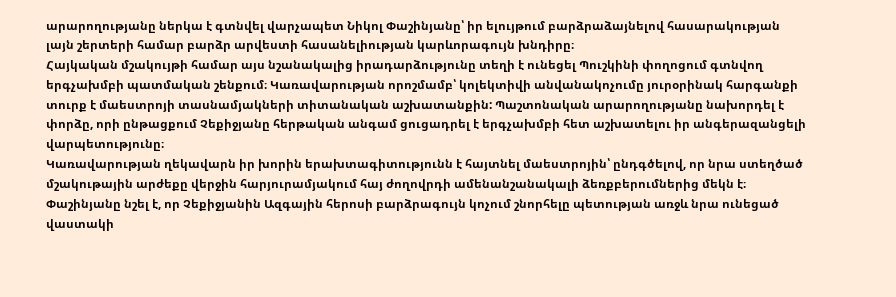արարողությանը ներկա է գտնվել վարչապետ Նիկոլ Փաշինյանը՝ իր ելույթում բարձրաձայնելով հասարակության լայն շերտերի համար բարձր արվեստի հասանելիության կարևորագույն խնդիրը։
Հայկական մշակույթի համար այս նշանակալից իրադարձությունը տեղի է ունեցել Պուշկինի փողոցում գտնվող երգչախմբի պատմական շենքում։ Կառավարության որոշմամբ՝ կոլեկտիվի անվանակոչումը յուրօրինակ հարգանքի տուրք է մաեստրոյի տասնամյակների տիտանական աշխատանքին: Պաշտոնական արարողությանը նախորդել է փորձը, որի ընթացքում Չեքիջյանը հերթական անգամ ցուցադրել է երգչախմբի հետ աշխատելու իր անգերազանցելի վարպետությունը։
Կառավարության ղեկավարն իր խորին երախտագիտությունն է հայտնել մաեստրոյին՝ ընդգծելով, որ նրա ստեղծած մշակութային արժեքը վերջին հարյուրամյակում հայ ժողովրդի ամենանշանակալի ձեռքբերումներից մեկն է։ Փաշինյանը նշել է, որ Չեքիջյանին Ազգային հերոսի բարձրագույն կոչում շնորհելը պետության առջև նրա ունեցած վաստակի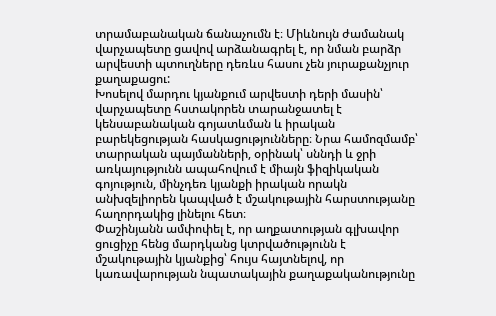տրամաբանական ճանաչումն է։ Միևնույն ժամանակ վարչապետը ցավով արձանագրել է, որ նման բարձր արվեստի պտուղները դեռևս հասու չեն յուրաքանչյուր քաղաքացու:
Խոսելով մարդու կյանքում արվեստի դերի մասին՝ վարչապետը հստակորեն տարանջատել է կենսաբանական գոյատևման և իրական բարեկեցության հասկացությունները։ Նրա համոզմամբ՝ տարրական պայմանների, օրինակ՝ սննդի և ջրի առկայությունն ապահովում է միայն ֆիզիկական գոյություն, մինչդեռ կյանքի իրական որակն անխզելիորեն կապված է մշակութային հարստությանը հաղորդակից լինելու հետ։
Փաշինյանն ամփոփել է, որ աղքատության գլխավոր ցուցիչը հենց մարդկանց կտրվածությունն է մշակութային կյանքից՝ հույս հայտնելով, որ կառավարության նպատակային քաղաքականությունը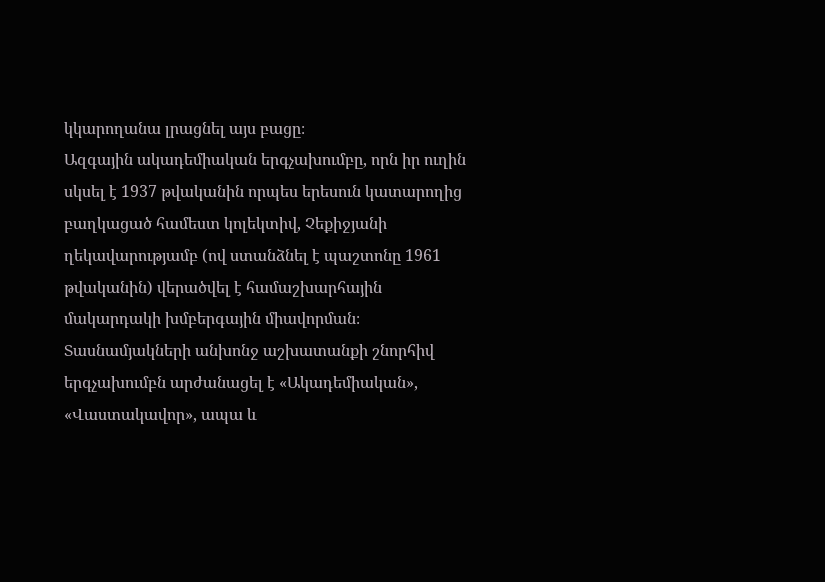կկարողանա լրացնել այս բացը։
Ազգային ակադեմիական երգչախումբը, որն իր ուղին սկսել է 1937 թվականին որպես երեսուն կատարողից բաղկացած համեստ կոլեկտիվ, Չեքիջյանի ղեկավարությամբ (ով ստանձնել է պաշտոնը 1961 թվականին) վերածվել է համաշխարհային մակարդակի խմբերգային միավորման։ Տասնամյակների անխոնջ աշխատանքի շնորհիվ երգչախումբն արժանացել է «Ակադեմիական», «Վաստակավոր», ապա և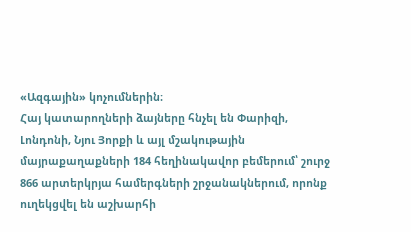«Ազգային» կոչումներին։
Հայ կատարողների ձայները հնչել են Փարիզի, Լոնդոնի, Նյու Յորքի և այլ մշակութային մայրաքաղաքների 184 հեղինակավոր բեմերում՝ շուրջ 866 արտերկրյա համերգների շրջանակներում, որոնք ուղեկցվել են աշխարհի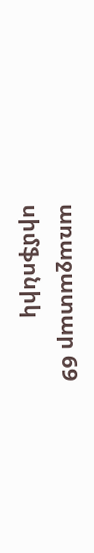առաջատար 69 սիմֆոնիկ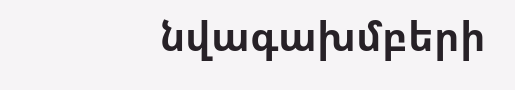նվագախմբերի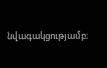նվագակցությամբ։